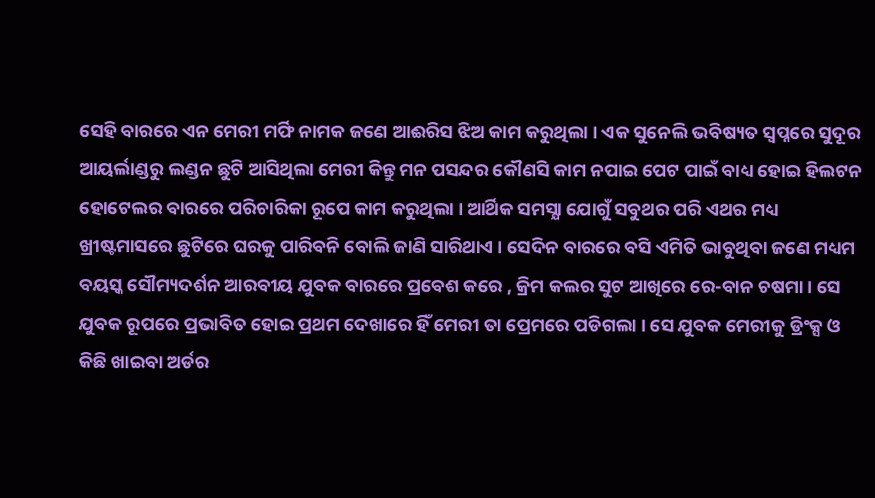ସେହି ବାରରେ ଏନ ମେରୀ ମର୍ଫି ନାମକ ଜଣେ ଆଈରିସ ଝିଅ କାମ କରୁଥିଲା । ଏକ ସୁନେଲି ଭବିଷ୍ୟତ ସ୍ଵପ୍ନରେ ସୁଦୂର ଆୟର୍ଲାଣ୍ଡରୁ ଲଣ୍ଡନ ଛୁଟି ଆସିଥିଲା ମେରୀ କିନ୍ତୁ ମନ ପସନ୍ଦର କୌଣସି କାମ ନପାଇ ପେଟ ପାଇଁ ବାଧ୍ୟ ହୋଇ ହିଲଟନ ହୋଟେଲର ବାରରେ ପରିଚାରିକା ରୂପେ କାମ କରୁଥିଲା । ଆର୍ଥିକ ସମସ୍ଯା ଯୋଗୁଁ ସବୁଥର ପରି ଏଥର ମଧ୍ୟ ଖ୍ରୀଷ୍ଟମାସରେ ଛୁଟିରେ ଘରକୁ ପାରିବନି ବୋଲି ଜାଣି ସାରିଥାଏ । ସେଦିନ ବାରରେ ବସି ଏମିତି ଭାବୁଥିବା ଜଣେ ମଧ୍ୟମ ବୟସ୍କ ସୌମ୍ୟଦର୍ଶନ ଆରବୀୟ ଯୁବକ ବାରରେ ପ୍ରବେଶ କରେ , କ୍ରିମ କଲର ସୁଟ ଆଖିରେ ରେ-ବାନ ଚଷମା । ସେ ଯୁବକ ରୂପରେ ପ୍ରଭାବିତ ହୋଇ ପ୍ରଥମ ଦେଖାରେ ହିଁ ମେରୀ ତା ପ୍ରେମରେ ପଡିଗଲା । ସେ ଯୁବକ ମେରୀକୁ ଡ୍ରିଂକ୍ସ ଓ କିଛି ଖାଇବା ଅର୍ଡର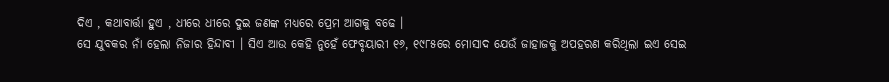ଦିଏ , କଥାବାର୍ତ୍ତା ହୁଏ , ଧୀରେ ଧୀରେ ଦୁଇ ଜଣଙ୍କ ମଧ୍ୟରେ ପ୍ରେମ ଆଗକୁ ବଢେ ।
ସେ ଯୁବକର ନାଁ ହେଲା ନିଜାର ହିନ୍ଦାବୀ । ସିଏ ଆଉ କେହି ନୁହେଁ ଫେବୃୟାରୀ ୧୬, ୧୯୮୫ରେ ମୋସାଦ ଯେଉଁ ଜାହାଜକୁ ଅପହରଣ କରିଥିଲା ଇଏ ସେଇ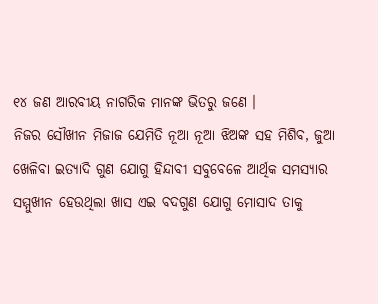୧୪ ଜଣ ଆରବୀୟ ନାଗରିକ ମାନଙ୍କ ଭିତରୁ ଜଣେ ।
ନିଜର ସୌଖୀନ ମିଜାଜ ଯେମିତି ନୂଆ ନୂଆ ଝିଅଙ୍କ ସହ ମିଶିବ, ଜୁଆ ଖେଳିବା ଇତ୍ୟାଦି ଗୁଣ ଯୋଗୁ ହିନ୍ଦାବୀ ସବୁବେଳେ ଆର୍ଥିକ ସମସ୍ୟାର ସମ୍ମୁଖୀନ ହେଉଥିଲା ଖାସ ଏଇ ବଦଗୁଣ ଯୋଗୁ ମୋସାଦ ତାକୁ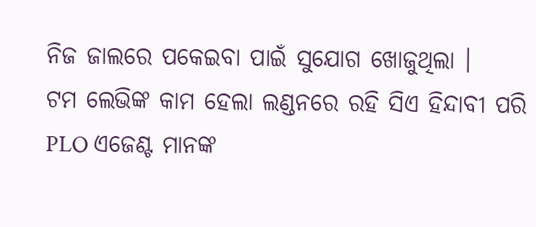ନିଜ ଜାଲରେ ପକେଇବା ପାଇଁ ସୁଯୋଗ ଖୋଜୁଥିଲା ।
ଟମ ଲେଭିଙ୍କ କାମ ହେଲା ଲଣ୍ଡନରେ ରହି ସିଏ ହିନ୍ଦାବୀ ପରି PLO ଏଜେଣ୍ଟ ମାନଙ୍କ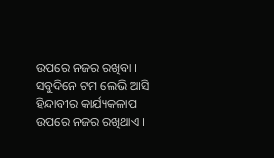ଉପରେ ନଜର ରଖିବା ।
ସବୁଦିନେ ଟମ ଲେଭି ଆସି ହିନ୍ଦାବୀର କାର୍ଯ୍ୟକଳାପ ଉପରେ ନଜର ରଖିଥାଏ ।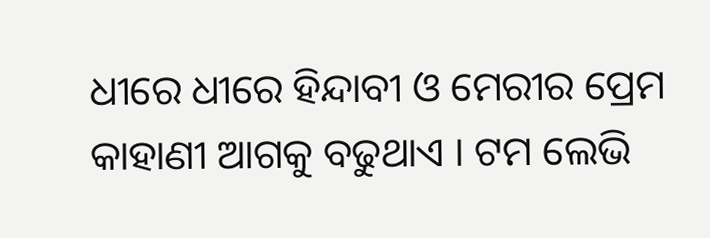ଧୀରେ ଧୀରେ ହିନ୍ଦାବୀ ଓ ମେରୀର ପ୍ରେମ କାହାଣୀ ଆଗକୁ ବଢୁଥାଏ । ଟମ ଲେଭି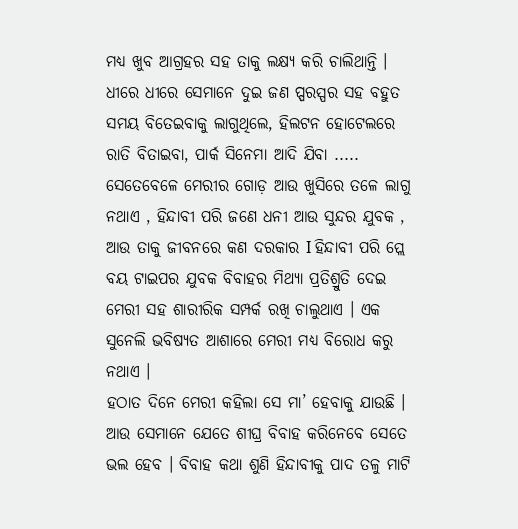ମଧ୍ୟ ଖୁବ ଆଗ୍ରହର ସହ ତାକୁ ଲକ୍ଷ୍ୟ କରି ଚାଲିଥାନ୍ତି । ଧୀରେ ଧୀରେ ସେମାନେ ଦୁଇ ଜଣ ପ୍ପରସ୍ପର ସହ ବହୁତ ସମୟ ବିତେଇବାକୁ ଲାଗୁଥିଲେ, ହିଲଟନ ହୋଟେଲରେ ରାତି ବିତାଇବା, ପାର୍କ ସିନେମା ଆଦି ଯିବା .....
ସେତେବେଳେ ମେରୀର ଗୋଡ଼ ଆଉ ଖୁସିରେ ତଳେ ଲାଗୁ ନଥାଏ , ହିନ୍ଦାବୀ ପରି ଜଣେ ଧନୀ ଆଉ ସୁନ୍ଦର ଯୁବକ , ଆଉ ତାକୁ ଜୀବନରେ କଣ ଦରକାର I ହିନ୍ଦାବୀ ପରି ପ୍ଲେ ବୟ ଟାଇପର ଯୁବକ ବିବାହର ମିଥ୍ୟା ପ୍ରତିଶ୍ରୁତି ଦେଇ ମେରୀ ସହ ଶାରୀରିକ ସମ୍ପର୍କ ରଖି ଚାଲୁଥାଏ । ଏକ ସୁନେଲି ଭବିଷ୍ୟତ ଆଶାରେ ମେରୀ ମଧ୍ୟ ବିରୋଧ କରୁ ନଥାଏ ।
ହଠାତ ଦିନେ ମେରୀ କହିଲା ସେ ମା’ ହେବାକୁ ଯାଉଛି । ଆଉ ସେମାନେ ଯେତେ ଶୀଘ୍ର ବିବାହ କରିନେବେ ସେତେ ଭଲ ହେବ । ବିବାହ କଥା ଶୁଣି ହିନ୍ଦାବୀକୁ ପାଦ ତଳୁ ମାଟି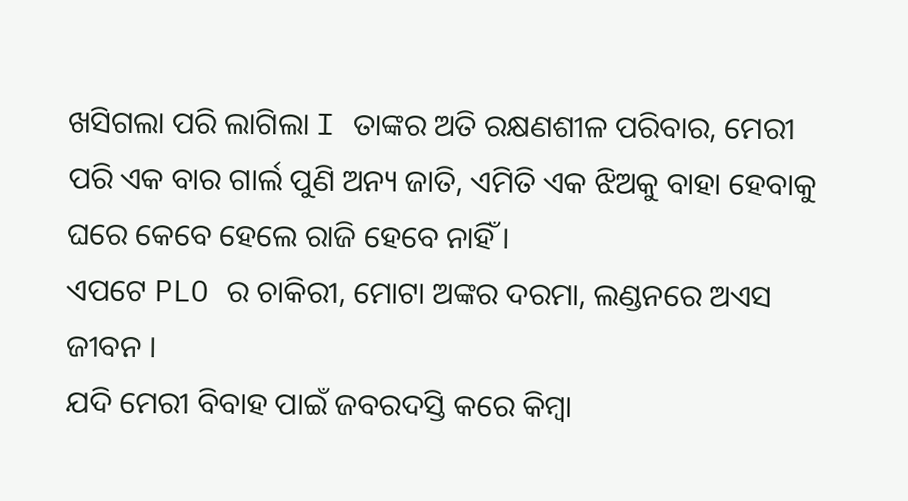ଖସିଗଲା ପରି ଲାଗିଲା I ତାଙ୍କର ଅତି ରକ୍ଷଣଶୀଳ ପରିବାର, ମେରୀ ପରି ଏକ ବାର ଗାର୍ଲ ପୁଣି ଅନ୍ୟ ଜାତି, ଏମିତି ଏକ ଝିଅକୁ ବାହା ହେବାକୁ ଘରେ କେବେ ହେଲେ ରାଜି ହେବେ ନାହିଁ ।
ଏପଟେ PLO ର ଚାକିରୀ, ମୋଟା ଅଙ୍କର ଦରମା, ଲଣ୍ଡନରେ ଅଏସ ଜୀବନ ।
ଯଦି ମେରୀ ବିବାହ ପାଇଁ ଜବରଦସ୍ତି କରେ କିମ୍ବା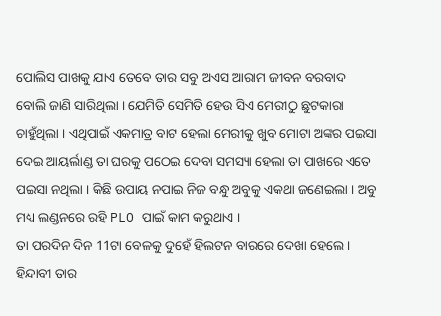ପୋଲିସ ପାଖକୁ ଯାଏ ତେବେ ତାର ସବୁ ଅଏସ ଆରାମ ଜୀବନ ବରବାଦ ବୋଲି ଜାଣି ସାରିଥିଲା । ଯେମିତି ସେମିତି ହେଉ ସିଏ ମେରୀଠୁ ଛୁଟକାରା ଚାହୁଁଥିଲା । ଏଥିପାଇଁ ଏକମାତ୍ର ବାଟ ହେଲା ମେରୀକୁ ଖୁବ ମୋଟା ଅଙ୍କର ପଇସା ଦେଇ ଆୟର୍ଲାଣ୍ଡ ତା ଘରକୁ ପଠେଇ ଦେବା ସମସ୍ୟା ହେଲା ତା ପାଖରେ ଏତେ ପଇସା ନଥିଲା । କିଛି ଉପାୟ ନପାଇ ନିଜ ବନ୍ଧୁ ଅବୁକୁ ଏକଥା ଜଣେଇଲା । ଅବୁ ମଧ୍ୟ ଲଣ୍ଡନରେ ରହି PLO ପାଇଁ କାମ କରୁଥାଏ ।
ତା ପରଦିନ ଦିନ 11ଟା ବେଳକୁ ଦୁହେଁ ହିଲଟନ ବାରରେ ଦେଖା ହେଲେ ।
ହିନ୍ଦାବୀ ତାର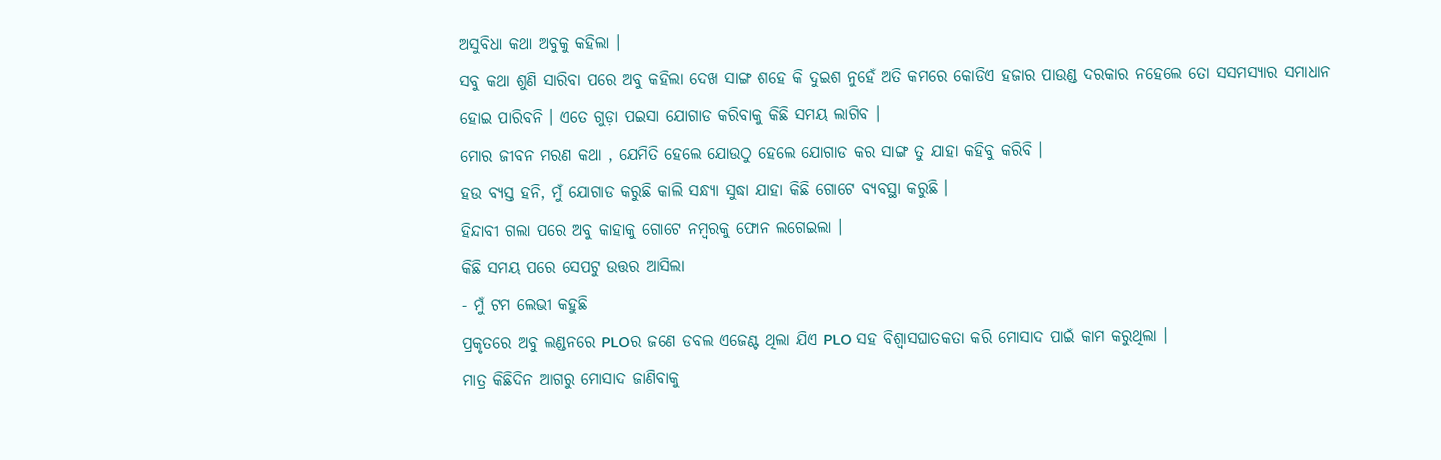ଅସୁବିଧା କଥା ଅବୁକୁ କହିଲା ।
ସବୁ କଥା ଶୁଣି ସାରିବା ପରେ ଅବୁ କହିଲା ଦେଖ ସାଙ୍ଗ ଶହେ କି ଦୁଇଶ ନୁହେଁ ଅତି କମରେ କୋଡିଏ ହଜାର ପାଉଣ୍ଡ ଦରକାର ନହେଲେ ତୋ ସସମସ୍ୟାର ସମାଧାନ ହୋଇ ପାରିବନି । ଏତେ ଗୁଡ଼ା ପଇସା ଯୋଗାଡ କରିବାକୁ କିଛି ସମୟ ଲାଗିବ ।
ମୋର ଜୀବନ ମରଣ କଥା , ଯେମିତି ହେଲେ ଯୋଉଠୁ ହେଲେ ଯୋଗାଡ କର ସାଙ୍ଗ ତୁ ଯାହା କହିବୁ କରିବି ।
ହଉ ବ୍ୟସ୍ତ ହନି, ମୁଁ ଯୋଗାଡ କରୁଛି କାଲି ସନ୍ଧ୍ୟା ସୁଦ୍ଧା ଯାହା କିଛି ଗୋଟେ ବ୍ୟବସ୍ଥା କରୁଛି ।
ହିନ୍ଦାବୀ ଗଲା ପରେ ଅବୁ କାହାକୁ ଗୋଟେ ନମ୍ବରକୁ ଫୋନ ଲଗେଇଲା ।
କିଛି ସମୟ ପରେ ସେପଟୁ ଉତ୍ତର ଆସିଲା
- ମୁଁ ଟମ ଲେଭୀ କହୁଛି
ପ୍ରକୃତରେ ଅବୁ ଲଣ୍ଡନରେ PLOର ଜଣେ ଡବଲ ଏଜେଣ୍ଟ ଥିଲା ଯିଏ PLO ସହ ବିଶ୍ଵାସଘାତକତା କରି ମୋସାଦ ପାଇଁ କାମ କରୁଥିଲା ।
ମାତ୍ର କିଛିଦିନ ଆଗରୁ ମୋସାଦ ଜାଣିବାକୁ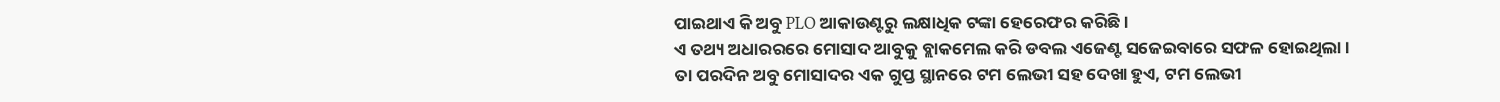ପାଇଥାଏ କି ଅବୁ PLO ଆକାଉଣ୍ଟରୁ ଲକ୍ଷାଧିକ ଟଙ୍କା ହେରେଫର କରିଛି ।
ଏ ତଥ୍ୟ ଅଧାରରରେ ମୋସାଦ ଆବୁକୁ ବ୍ଲାକମେଲ କରି ଡବଲ ଏଜେଣ୍ଟ ସଜେଇବାରେ ସଫଳ ହୋଇଥିଲା । ତା ପରଦିନ ଅବୁ ମୋସାଦର ଏକ ଗୁପ୍ତ ସ୍ଥାନରେ ଟମ ଲେଭୀ ସହ ଦେଖା ହୁଏ, ଟମ ଲେଭୀ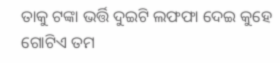ତାକୁ ଟଙ୍କା ଭର୍ତ୍ତି ଦୁଇଟି ଲଫଫା ଦେଇ କୁହେ ଗୋଟିଏ ତମ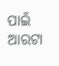ପାଇଁ ଆରଟା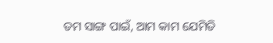ତମ ସାଙ୍ଗ ପାଇଁ, ଆମ କାମ ଯେମିତି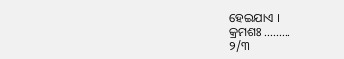ହେଇଯାଏ ।
କ୍ରମଶଃ .........
୨/୩